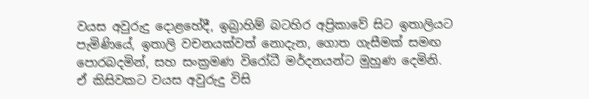වයස අවුරුදු දොළහේදී, ඉබ්‍රාහිම් බටහිර අප්‍රිකාවේ සිට ඉතාලියට පැමිණියේ, ඉතාලි වචනයක්වත් නොදැන, ගොත ගැසීමක් සමඟ පොරබදමින්, සහ සංක්‍රමණ විරෝධී මර්දනයන්ට මුහුණ දෙමිනි. ඒ කිසිවකට වයස අවුරුදු විසි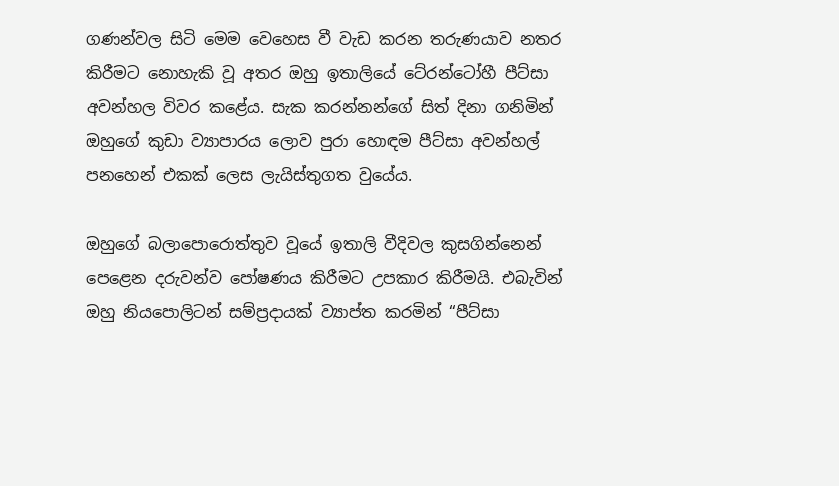ගණන්වල සිටි මෙම වෙහෙස වී වැඩ කරන තරුණයාව නතර කිරීමට නොහැකි වූ අතර ඔහු ඉතාලියේ ටේ‍රන්ටෝහී පීට්සා අවන්හල විවර කළේය. සැක කරන්නන්ගේ සිත් දිනා ගනිමින් ඔහුගේ කුඩා ව්‍යාපාරය ලොව පුරා හොඳම පීට්සා අවන්හල් පනහෙන් එකක් ලෙස ලැයිස්තුගත වුයේය.

ඔහුගේ බලාපොරොත්තුව වූයේ ඉතාලි වීදිවල කුසගින්නෙන් පෙළෙන දරුවන්ව පෝෂණය කිරීමට උපකාර කිරීමයි. එබැවින් ඔහු නියපොලිටන් සම්ප්‍රදායක් ව්‍යාප්ත කරමින් “පීට්සා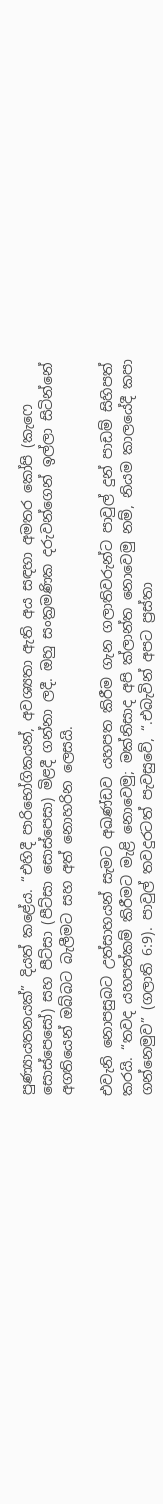පුණ්‍යායතනයක්” දියත් කළේය. “එහිදී පාරිභෝගිකයන්, අවශ්‍යතා ඇති අය සඳහා අමතර කෝපි (කැෆෙ සොස්පෙසෝ) සහ පීට්සා (පීට්සා සොස්පෙසා) මිළදී ගන්නා ලදී. ඔහු සංක්‍රමණික දරුවන්ගෙන් ඉල්ලා සිටින්නේ අගතියෙන් ඔබ්බට බැලීමට සහ අත් නොහරින ලෙසයි.

එවැනි නොපසුබට උත්සාහයන් සැමට අඛණ්ඩව යහපත කිරීම ගැන ගලාතිවරුන්ට පාවුල් දුන් පාඩම් සිහිපත් කරයි. “තවද යහපත්කම් කිරීමට මැළි නොවෙමු; මක්නිසාද අපි ක්ලාන්ත නොවෙමු නම්, නියම කාලයේදී කපා ගන්නෙමුව” (ගලාති 6:9). පාවුල් තවදුරටත් පැවසුවේ, “.එබැවින් අපට ප්‍රස්තා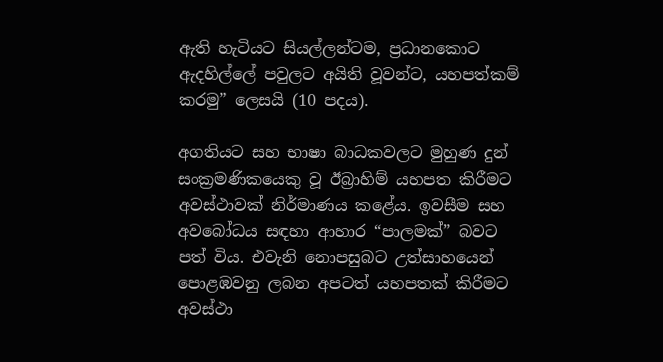ඇති හැටියට සියල්ලන්ටම, ප්‍රධානකොට ඇදහිල්ලේ පවුලට අයිති වූවන්ට, යහපත්කම් කරමු” ලෙසයි (10 පදය).

අගතියට සහ භාෂා බාධකවලට මුහුණ දුන් සංක්‍රමණිකයෙකු වූ ඊබ්‍රාහිම් යහපත කිරීමට අවස්ථාවක් නිර්මාණය කළේය. ඉවසීම සහ අවබෝධය සඳහා ආහාර “පාලමක්” බවට පත් විය. එවැනි නොපසුබට උත්සාහයෙන් පොළඹවනු ලබන අපටත් යහපතක් කිරීමට අවස්ථා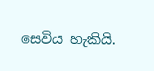සෙවිය හැකියි.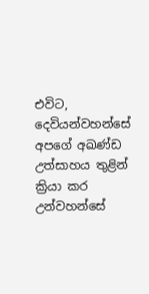එවිට, දෙවියන්වහන්සේ අපගේ අඛණ්ඩ උත්සාහය තුළින් ක්‍රියා කර උන්වහන්සේ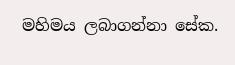මහිමය ලබාගන්නා සේක.